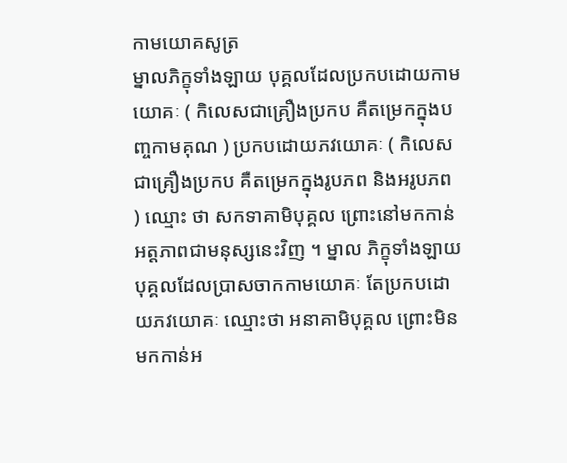កាមយោគសូត្រ
ម្នាលភិក្ខុទាំងឡាយ បុគ្គលដែលប្រកបដោយកាមយោគៈ ( កិលេសជាគ្រឿងប្រកប គឺតម្រេកក្នុងបញ្ចកាមគុណ ) ប្រកបដោយភវយោគៈ ( កិលេសជាគ្រឿងប្រកប គឺតម្រេកក្នុងរូបភព និងអរូបភព ) ឈ្មោះ ថា សកទាគាមិបុគ្គល ព្រោះនៅមកកាន់អត្តភាពជាមនុស្សនេះវិញ ។ ម្នាល ភិក្ខុទាំងឡាយ បុគ្គលដែលប្រាសចាកកាមយោគៈ តែប្រកបដោយភវយោគៈ ឈ្មោះថា អនាគាមិបុគ្គល ព្រោះមិនមកកាន់អ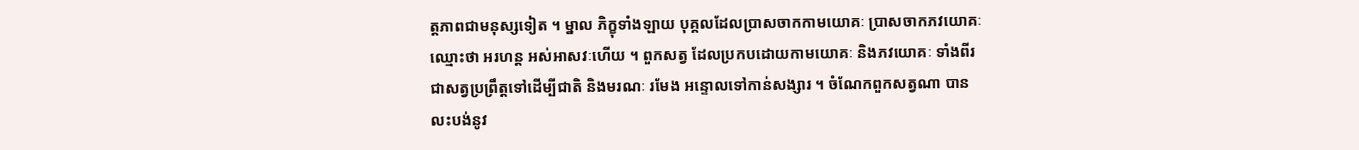ត្តភាពជាមនុស្សទៀត ។ ម្នាល ភិក្ខុទាំងឡាយ បុគ្គលដែលប្រាសចាកកាមយោគៈ ប្រាសចាកភវយោគៈ ឈ្មោះថា អរហន្ត អស់អាសវៈហើយ ។ ពួកសត្វ ដែលប្រកបដោយកាមយោគៈ និងភវយោគៈ ទាំងពីរ ជាសត្វប្រព្រឹត្តទៅដើម្បីជាតិ និងមរណៈ រមែង អន្ទោលទៅកាន់សង្សារ ។ ចំណែកពួកសត្វណា បាន លះបង់នូវ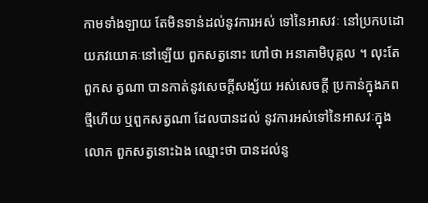កាមទាំងឡាយ តែមិនទាន់ដល់នូវការអស់ ទៅនៃអាសវៈ នៅប្រកបដោយភវយោគៈនៅឡើយ ពួកសត្វនោះ ហៅថា អនាគាមិបុគ្គល ។ លុះតែពួកស ត្វណា បានកាត់នូវសេចក្តីសង្ស័យ អស់សេចក្តី ប្រកាន់ក្នុងភពថ្មីហើយ ឬពួកសត្វណា ដែលបានដល់ នូវការអស់ទៅនៃអាសវៈក្នុងលោក ពួកសត្វនោះឯង ឈ្មោះថា បានដល់នូ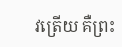វត្រើយ គឺព្រះ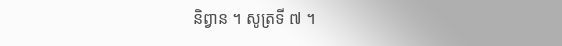និព្វាន ។ សូត្រទី ៧ ។